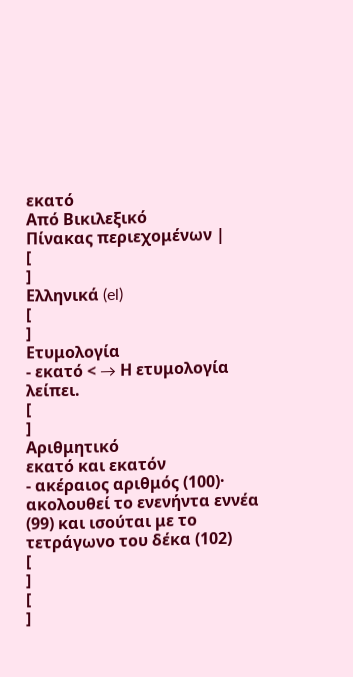εκατό
Από Βικιλεξικό
Πίνακας περιεχομένων |
[
]
Ελληνικά (el)
[
]
Ετυμολογία
- εκατό < → Η ετυμολογία λείπει.
[
]
Αριθμητικό
εκατό και εκατόν
- ακέραιος αριθμός (100)· ακολουθεί το ενενήντα εννέα (99) και ισούται με το τετράγωνο του δέκα (102)
[
]
[
]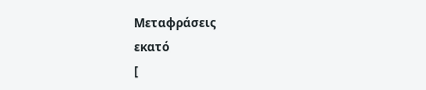Μεταφράσεις
εκατό
[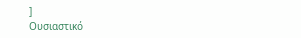]
Ουσιαστικό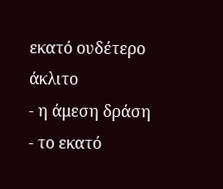εκατό ουδέτερο άκλιτο
- η άμεση δράση
- το εκατό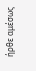ήρθε αμέσως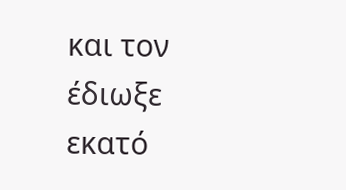και τον έδιωξε
εκατό